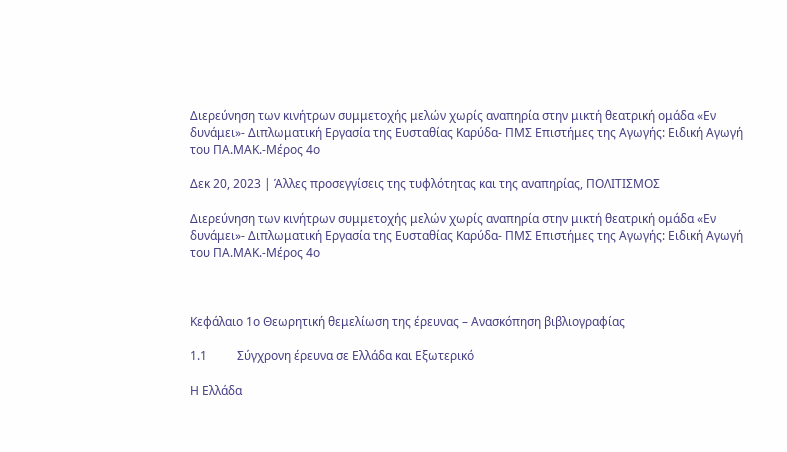Διερεύνηση των κινήτρων συμμετοχής μελών χωρίς αναπηρία στην μικτή θεατρική ομάδα «Εν δυνάμει»- Διπλωματική Εργασία της Ευσταθίας Καρύδα- ΠΜΣ Επιστήμες της Αγωγής: Ειδική Αγωγή του ΠΑ.ΜΑΚ.-Μέρος 4ο

Δεκ 20, 2023 | Άλλες προσεγγίσεις της τυφλότητας και της αναπηρίας, ΠΟΛΙΤΙΣΜΟΣ

Διερεύνηση των κινήτρων συμμετοχής μελών χωρίς αναπηρία στην μικτή θεατρική ομάδα «Εν δυνάμει»- Διπλωματική Εργασία της Ευσταθίας Καρύδα- ΠΜΣ Επιστήμες της Αγωγής: Ειδική Αγωγή του ΠΑ.ΜΑΚ.-Μέρος 4ο



Κεφάλαιο 1ο Θεωρητική θεμελίωση της έρευνας – Ανασκόπηση βιβλιογραφίας

1.1          Σύγχρονη έρευνα σε Ελλάδα και Εξωτερικό

Η Ελλάδα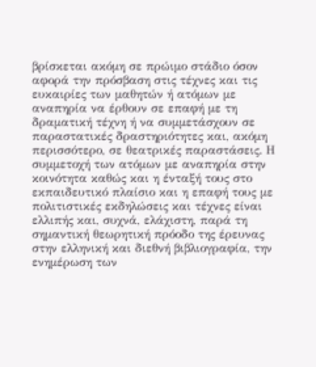βρίσκεται ακόμη σε πρώιμο στάδιο όσον αφορά την πρόσβαση στις τέχνες και τις ευκαιρίες των μαθητών ή ατόμων με αναπηρία να έρθουν σε επαφή με τη δραματική τέχνη ή να συμμετάσχουν σε παραστατικές δραστηριότητες και, ακόμη περισσότερο, σε θεατρικές παραστάσεις. Η συμμετοχή των ατόμων με αναπηρία στην κοινότητα καθώς και η ένταξή τους στο εκπαιδευτικό πλαίσιο και η επαφή τους με πολιτιστικές εκδηλώσεις και τέχνες είναι ελλιπής και, συχνά, ελάχιστη, παρά τη σημαντική θεωρητική πρόοδο της έρευνας στην ελληνική και διεθνή βιβλιογραφία, την ενημέρωση των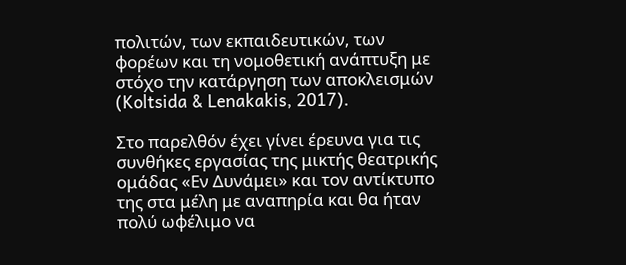πολιτών, των εκπαιδευτικών, των φορέων και τη νομοθετική ανάπτυξη με στόχο την κατάργηση των αποκλεισμών (Koltsida & Lenakakis, 2017).

Στο παρελθόν έχει γίνει έρευνα για τις συνθήκες εργασίας της μικτής θεατρικής ομάδας «Εν Δυνάμει» και τον αντίκτυπο της στα μέλη με αναπηρία και θα ήταν πολύ ωφέλιμο να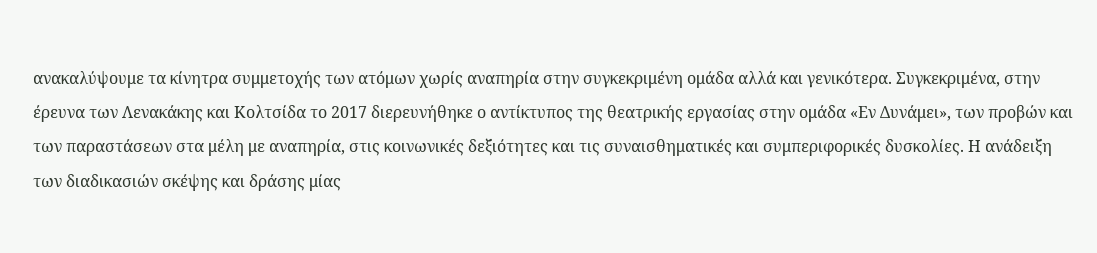ανακαλύψουμε τα κίνητρα συμμετοχής των ατόμων χωρίς αναπηρία στην συγκεκριμένη ομάδα αλλά και γενικότερα. Συγκεκριμένα, στην έρευνα των Λενακάκης και Κολτσίδα το 2017 διερευνήθηκε ο αντίκτυπος της θεατρικής εργασίας στην ομάδα «Εν Δυνάμει», των προβών και των παραστάσεων στα μέλη με αναπηρία, στις κοινωνικές δεξιότητες και τις συναισθηματικές και συμπεριφορικές δυσκολίες. Η ανάδειξη των διαδικασιών σκέψης και δράσης μίας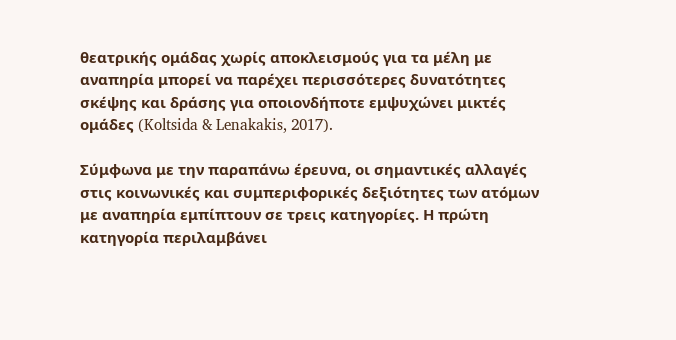θεατρικής ομάδας χωρίς αποκλεισμούς για τα μέλη με αναπηρία μπορεί να παρέχει περισσότερες δυνατότητες σκέψης και δράσης για οποιονδήποτε εμψυχώνει μικτές ομάδες (Koltsida & Lenakakis, 2017).

Σύμφωνα με την παραπάνω έρευνα, οι σημαντικές αλλαγές στις κοινωνικές και συμπεριφορικές δεξιότητες των ατόμων με αναπηρία εμπίπτουν σε τρεις κατηγορίες. Η πρώτη κατηγορία περιλαμβάνει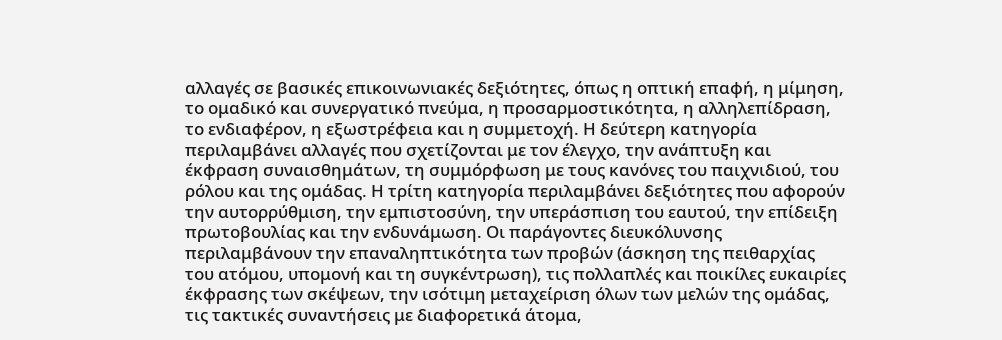αλλαγές σε βασικές επικοινωνιακές δεξιότητες, όπως η οπτική επαφή, η μίμηση, το ομαδικό και συνεργατικό πνεύμα, η προσαρμοστικότητα, η αλληλεπίδραση, το ενδιαφέρον, η εξωστρέφεια και η συμμετοχή. Η δεύτερη κατηγορία περιλαμβάνει αλλαγές που σχετίζονται με τον έλεγχο, την ανάπτυξη και έκφραση συναισθημάτων, τη συμμόρφωση με τους κανόνες του παιχνιδιού, του ρόλου και της ομάδας. Η τρίτη κατηγορία περιλαμβάνει δεξιότητες που αφορούν την αυτορρύθμιση, την εμπιστοσύνη, την υπεράσπιση του εαυτού, την επίδειξη πρωτοβουλίας και την ενδυνάμωση. Οι παράγοντες διευκόλυνσης περιλαμβάνουν την επαναληπτικότητα των προβών (άσκηση της πειθαρχίας του ατόμου, υπομονή και τη συγκέντρωση), τις πολλαπλές και ποικίλες ευκαιρίες έκφρασης των σκέψεων, την ισότιμη μεταχείριση όλων των μελών της ομάδας, τις τακτικές συναντήσεις με διαφορετικά άτομα,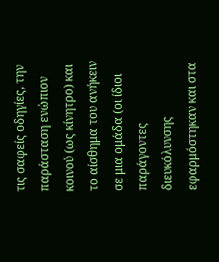τις σαφείς οδηγίες, την παράσταση ενώπιον κοινού (ως κίνητρο) και το αίσθημα του ανήκειν σε μια ομάδα (οι ίδιοι παράγοντες διευκόλυνσης εφαρμόστηκαν και στα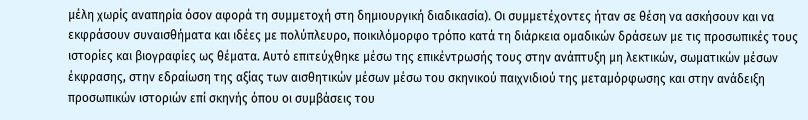μέλη χωρίς αναπηρία όσον αφορά τη συμμετοχή στη δημιουργική διαδικασία). Οι συμμετέχοντες ήταν σε θέση να ασκήσουν και να εκφράσουν συναισθήματα και ιδέες με πολύπλευρο, ποικιλόμορφο τρόπο κατά τη διάρκεια ομαδικών δράσεων με τις προσωπικές τους ιστορίες και βιογραφίες ως θέματα. Αυτό επιτεύχθηκε μέσω της επικέντρωσής τους στην ανάπτυξη μη λεκτικών, σωματικών μέσων έκφρασης, στην εδραίωση της αξίας των αισθητικών μέσων μέσω του σκηνικού παιχνιδιού της μεταμόρφωσης και στην ανάδειξη προσωπικών ιστοριών επί σκηνής όπου οι συμβάσεις του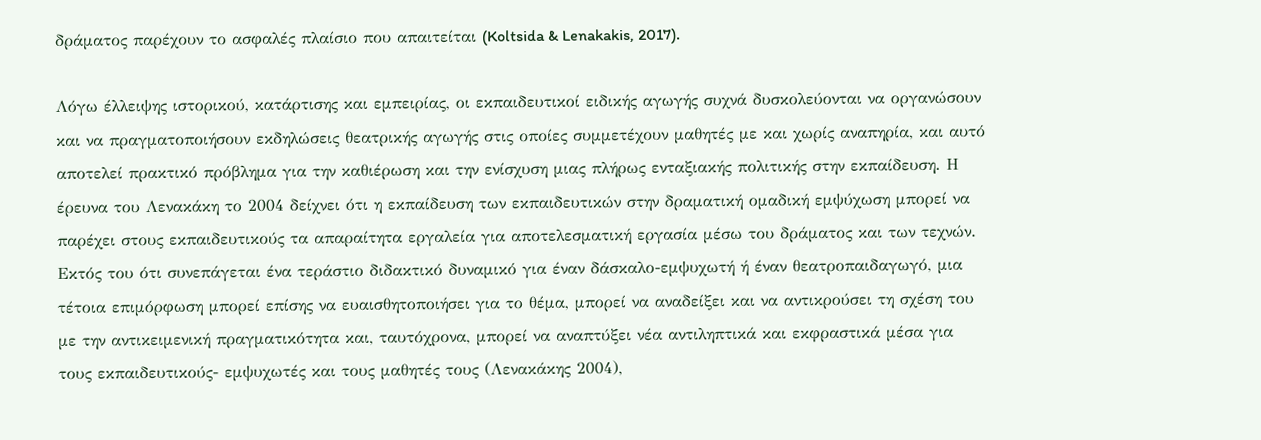δράματος παρέχουν το ασφαλές πλαίσιο που απαιτείται (Koltsida & Lenakakis, 2017).

Λόγω έλλειψης ιστορικού, κατάρτισης και εμπειρίας, οι εκπαιδευτικοί ειδικής αγωγής συχνά δυσκολεύονται να οργανώσουν και να πραγματοποιήσουν εκδηλώσεις θεατρικής αγωγής στις οποίες συμμετέχουν μαθητές με και χωρίς αναπηρία, και αυτό αποτελεί πρακτικό πρόβλημα για την καθιέρωση και την ενίσχυση μιας πλήρως ενταξιακής πολιτικής στην εκπαίδευση. Η έρευνα του Λενακάκη το 2004 δείχνει ότι η εκπαίδευση των εκπαιδευτικών στην δραματική ομαδική εμψύχωση μπορεί να παρέχει στους εκπαιδευτικούς τα απαραίτητα εργαλεία για αποτελεσματική εργασία μέσω του δράματος και των τεχνών. Εκτός του ότι συνεπάγεται ένα τεράστιο διδακτικό δυναμικό για έναν δάσκαλο-εμψυχωτή ή έναν θεατροπαιδαγωγό, μια τέτοια επιμόρφωση μπορεί επίσης να ευαισθητοποιήσει για το θέμα, μπορεί να αναδείξει και να αντικρούσει τη σχέση του με την αντικειμενική πραγματικότητα και, ταυτόχρονα, μπορεί να αναπτύξει νέα αντιληπτικά και εκφραστικά μέσα για τους εκπαιδευτικούς- εμψυχωτές και τους μαθητές τους (Λενακάκης 2004),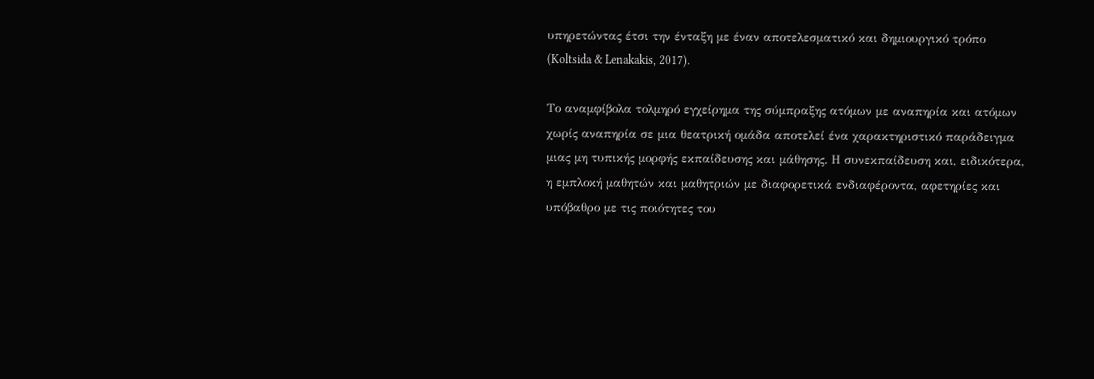υπηρετώντας έτσι την ένταξη με έναν αποτελεσματικό και δημιουργικό τρόπο (Koltsida & Lenakakis, 2017).

Το αναμφίβολα τολμηρό εγχείρημα της σύμπραξης ατόμων με αναπηρία και ατόμων χωρίς αναπηρία σε μια θεατρική ομάδα αποτελεί ένα χαρακτηριστικό παράδειγμα μιας μη τυπικής μορφής εκπαίδευσης και μάθησης. Η συνεκπαίδευση και, ειδικότερα, η εμπλοκή μαθητών και μαθητριών με διαφορετικά ενδιαφέροντα, αφετηρίες και υπόβαθρο με τις ποιότητες του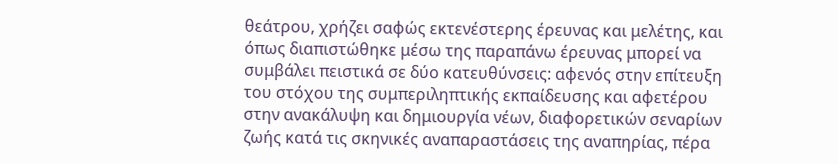θεάτρου, χρήζει σαφώς εκτενέστερης έρευνας και μελέτης, και όπως διαπιστώθηκε μέσω της παραπάνω έρευνας μπορεί να συμβάλει πειστικά σε δύο κατευθύνσεις: αφενός στην επίτευξη του στόχου της συμπεριληπτικής εκπαίδευσης και αφετέρου στην ανακάλυψη και δημιουργία νέων, διαφορετικών σεναρίων ζωής κατά τις σκηνικές αναπαραστάσεις της αναπηρίας, πέρα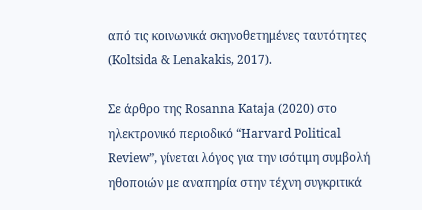από τις κοινωνικά σκηνοθετημένες ταυτότητες (Koltsida & Lenakakis, 2017).

Σε άρθρο της Rosanna Kataja (2020) στο ηλεκτρονικό περιοδικό “Harvard Political Review”, γίνεται λόγος για την ισότιμη συμβολή ηθοποιών με αναπηρία στην τέχνη συγκριτικά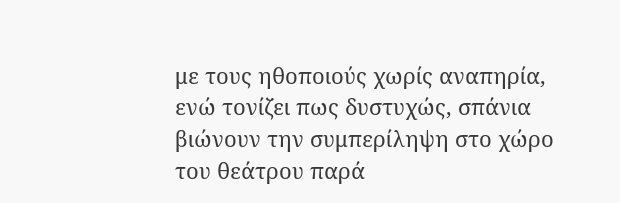με τους ηθοποιούς χωρίς αναπηρία, ενώ τονίζει πως δυστυχώς, σπάνια βιώνουν την συμπερίληψη στο χώρο του θεάτρου παρά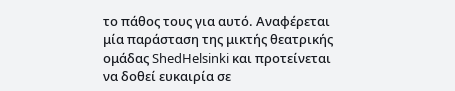το πάθος τους για αυτό. Αναφέρεται μία παράσταση της μικτής θεατρικής ομάδας ShedHelsinki και προτείνεται να δοθεί ευκαιρία σε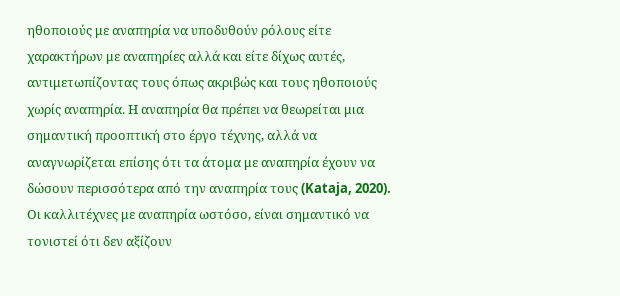ηθοποιούς με αναπηρία να υποδυθούν ρόλους είτε χαρακτήρων με αναπηρίες αλλά και είτε δίχως αυτές, αντιμετωπίζοντας τους όπως ακριβώς και τους ηθοποιούς χωρίς αναπηρία. Η αναπηρία θα πρέπει να θεωρείται μια σημαντική προοπτική στο έργο τέχνης, αλλά να αναγνωρίζεται επίσης ότι τα άτομα με αναπηρία έχουν να δώσουν περισσότερα από την αναπηρία τους (Kataja, 2020). Οι καλλιτέχνες με αναπηρία ωστόσο, είναι σημαντικό να τονιστεί ότι δεν αξίζουν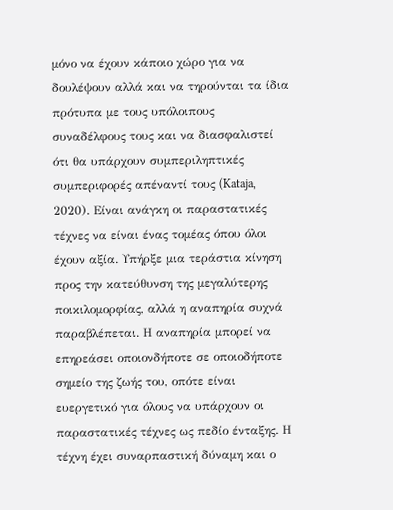μόνο να έχουν κάποιο χώρο για να δουλέψουν αλλά και να τηρούνται τα ίδια πρότυπα με τους υπόλοιπους συναδέλφους τους και να διασφαλιστεί ότι θα υπάρχουν συμπεριληπτικές συμπεριφορές απέναντί τους (Kataja, 2020). Είναι ανάγκη οι παραστατικές τέχνες να είναι ένας τομέας όπου όλοι έχουν αξία. Υπήρξε μια τεράστια κίνηση προς την κατεύθυνση της μεγαλύτερης ποικιλομορφίας, αλλά η αναπηρία συχνά παραβλέπεται. Η αναπηρία μπορεί να επηρεάσει οποιονδήποτε σε οποιοδήποτε σημείο της ζωής του, οπότε είναι ευεργετικό για όλους να υπάρχουν οι παραστατικές τέχνες ως πεδίο ένταξης. Η τέχνη έχει συναρπαστική δύναμη και ο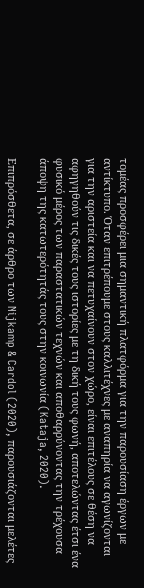τομέας προσφέρει μια σημαντική πλατφόρμα για την παρουσίαση έργων με αντίκτυπο. Όταν επιτρέπουμε στους καλλιτέχνες με αναπηρία να αγωνίζονται για την αριστεία και να πετυχαίνουν στον χώρο, είναι επιτέλους σε θέση να αφηγηθούν τις δικές τους ιστορίες με τη δική τους φωνή, αποτελώντας έτσι ένα φυσικό μέρος των παραστατικών τεχνών και αποθαρρύνοντας την τρέχουσα άποψη της κατωτερότητάς τους στην κοινωνία (Kataja, 2020).

Επιπρόσθετα, σε άρθρο των Nijkamp & Cardol (2020), παρουσιάζονται μελέτες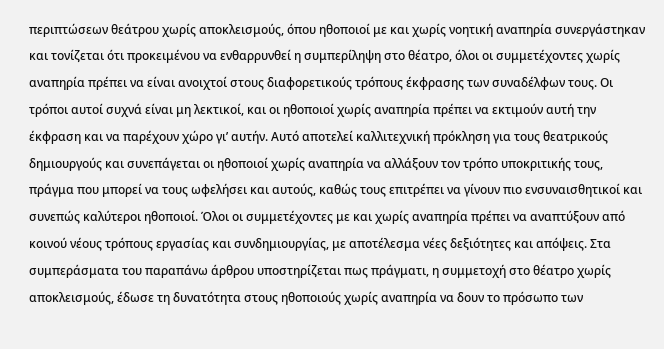περιπτώσεων θεάτρου χωρίς αποκλεισμούς, όπου ηθοποιοί με και χωρίς νοητική αναπηρία συνεργάστηκαν και τονίζεται ότι προκειμένου να ενθαρρυνθεί η συμπερίληψη στο θέατρο, όλοι οι συμμετέχοντες χωρίς αναπηρία πρέπει να είναι ανοιχτοί στους διαφορετικούς τρόπους έκφρασης των συναδέλφων τους. Οι τρόποι αυτοί συχνά είναι μη λεκτικοί, και οι ηθοποιοί χωρίς αναπηρία πρέπει να εκτιμούν αυτή την έκφραση και να παρέχουν χώρο γι’ αυτήν. Αυτό αποτελεί καλλιτεχνική πρόκληση για τους θεατρικούς δημιουργούς και συνεπάγεται οι ηθοποιοί χωρίς αναπηρία να αλλάξουν τον τρόπο υποκριτικής τους, πράγμα που μπορεί να τους ωφελήσει και αυτούς, καθώς τους επιτρέπει να γίνουν πιο ενσυναισθητικοί και συνεπώς καλύτεροι ηθοποιοί. Όλοι οι συμμετέχοντες με και χωρίς αναπηρία πρέπει να αναπτύξουν από κοινού νέους τρόπους εργασίας και συνδημιουργίας, με αποτέλεσμα νέες δεξιότητες και απόψεις. Στα συμπεράσματα του παραπάνω άρθρου υποστηρίζεται πως πράγματι, η συμμετοχή στο θέατρο χωρίς αποκλεισμούς, έδωσε τη δυνατότητα στους ηθοποιούς χωρίς αναπηρία να δουν το πρόσωπο των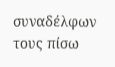συναδέλφων τους πίσω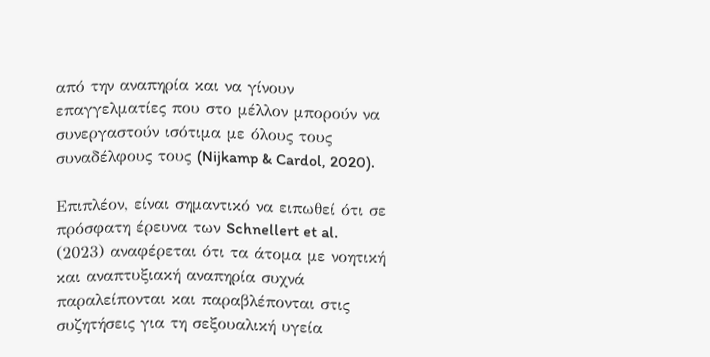από την αναπηρία και να γίνουν επαγγελματίες που στο μέλλον μπορούν να συνεργαστούν ισότιμα με όλους τους συναδέλφους τους (Nijkamp & Cardol, 2020).

Επιπλέον, είναι σημαντικό να ειπωθεί ότι σε πρόσφατη έρευνα των Schnellert et al. (2023) αναφέρεται ότι τα άτομα με νοητική και αναπτυξιακή αναπηρία συχνά παραλείπονται και παραβλέπονται στις συζητήσεις για τη σεξουαλική υγεία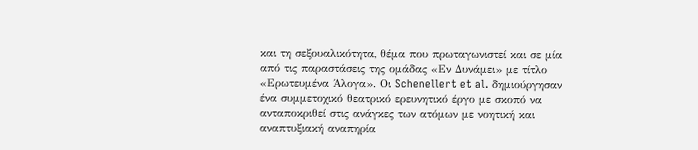και τη σεξουαλικότητα, θέμα που πρωταγωνιστεί και σε μία από τις παραστάσεις της ομάδας «Εν Δυνάμει» με τίτλο «Ερωτευμένα Άλογα». Οι Schenellert et al. δημιούργησαν ένα συμμετοχικό θεατρικό ερευνητικό έργο με σκοπό να ανταποκριθεί στις ανάγκες των ατόμων με νοητική και αναπτυξιακή αναπηρία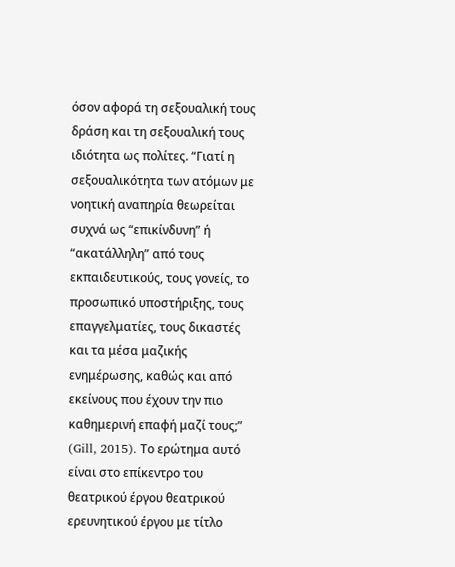όσον αφορά τη σεξουαλική τους δράση και τη σεξουαλική τους ιδιότητα ως πολίτες. “Γιατί η σεξουαλικότητα των ατόμων με νοητική αναπηρία θεωρείται συχνά ως “επικίνδυνη” ή “ακατάλληλη” από τους εκπαιδευτικούς, τους γονείς, το προσωπικό υποστήριξης, τους επαγγελματίες, τους δικαστές και τα μέσα μαζικής ενημέρωσης, καθώς και από εκείνους που έχουν την πιο καθημερινή επαφή μαζί τους;” (Gill, 2015). Το ερώτημα αυτό είναι στο επίκεντρο του θεατρικού έργου θεατρικού ερευνητικού έργου με τίτλο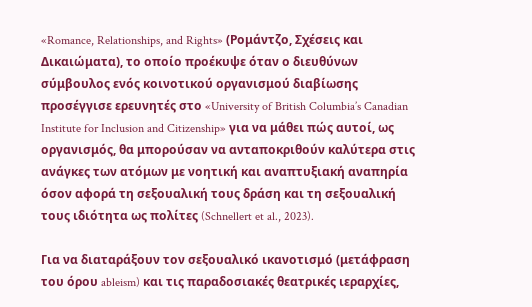«Romance, Relationships, and Rights» (Ρομάντζο, Σχέσεις και Δικαιώματα), το οποίο προέκυψε όταν ο διευθύνων σύμβουλος ενός κοινοτικού οργανισμού διαβίωσης προσέγγισε ερευνητές στο «University of British Columbia’s Canadian Institute for Inclusion and Citizenship» για να μάθει πώς αυτοί, ως οργανισμός, θα μπορούσαν να ανταποκριθούν καλύτερα στις ανάγκες των ατόμων με νοητική και αναπτυξιακή αναπηρία όσον αφορά τη σεξουαλική τους δράση και τη σεξουαλική τους ιδιότητα ως πολίτες (Schnellert et al., 2023).

Για να διαταράξουν τον σεξουαλικό ικανοτισμό (μετάφραση του όρου ableism) και τις παραδοσιακές θεατρικές ιεραρχίες,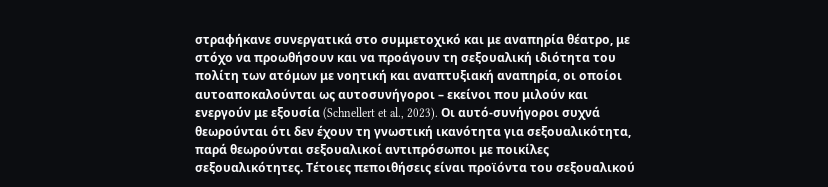στραφήκανε συνεργατικά στο συμμετοχικό και με αναπηρία θέατρο, με στόχο να προωθήσουν και να προάγουν τη σεξουαλική ιδιότητα του πολίτη των ατόμων με νοητική και αναπτυξιακή αναπηρία, οι οποίοι αυτοαποκαλούνται ως αυτοσυνήγοροι – εκείνοι που μιλούν και ενεργούν με εξουσία (Schnellert et al., 2023). Οι αυτό-συνήγοροι συχνά θεωρούνται ότι δεν έχουν τη γνωστική ικανότητα για σεξουαλικότητα, παρά θεωρούνται σεξουαλικοί αντιπρόσωποι με ποικίλες σεξουαλικότητες. Τέτοιες πεποιθήσεις είναι προϊόντα του σεξουαλικού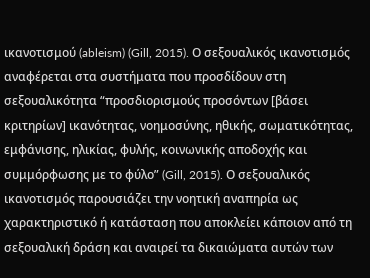ικανοτισμού (ableism) (Gill, 2015). Ο σεξουαλικός ικανοτισμός αναφέρεται στα συστήματα που προσδίδουν στη σεξουαλικότητα “προσδιορισμούς προσόντων [βάσει κριτηρίων] ικανότητας, νοημοσύνης, ηθικής, σωματικότητας, εμφάνισης, ηλικίας, φυλής, κοινωνικής αποδοχής και συμμόρφωσης με το φύλο” (Gill, 2015). Ο σεξουαλικός ικανοτισμός παρουσιάζει την νοητική αναπηρία ως χαρακτηριστικό ή κατάσταση που αποκλείει κάποιον από τη σεξουαλική δράση και αναιρεί τα δικαιώματα αυτών των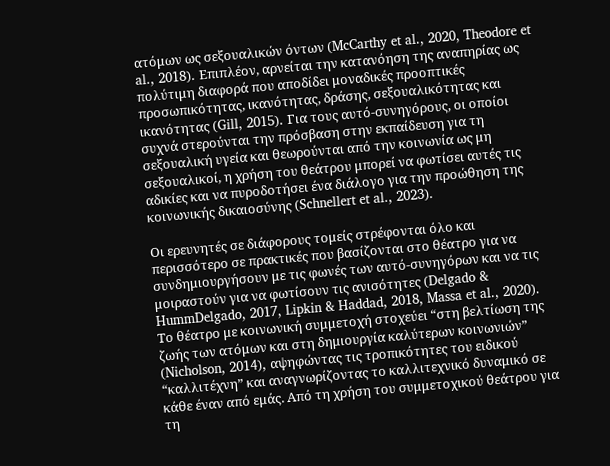ατόμων ως σεξουαλικών όντων (McCarthy et al., 2020, Theodore et al., 2018). Επιπλέον, αρνείται την κατανόηση της αναπηρίας ως πολύτιμη διαφορά που αποδίδει μοναδικές προοπτικές προσωπικότητας, ικανότητας, δράσης, σεξουαλικότητας και ικανότητας (Gill, 2015). Για τους αυτό-συνηγόρους, οι οποίοι συχνά στερούνται την πρόσβαση στην εκπαίδευση για τη σεξουαλική υγεία και θεωρούνται από την κοινωνία ως μη σεξουαλικοί, η χρήση του θεάτρου μπορεί να φωτίσει αυτές τις αδικίες και να πυροδοτήσει ένα διάλογο για την προώθηση της κοινωνικής δικαιοσύνης (Schnellert et al., 2023).

Οι ερευνητές σε διάφορους τομείς στρέφονται όλο και περισσότερο σε πρακτικές που βασίζονται στο θέατρο για να συνδημιουργήσουν με τις φωνές των αυτό-συνηγόρων και να τις μοιραστούν για να φωτίσουν τις ανισότητες (Delgado & HummDelgado, 2017, Lipkin & Haddad, 2018, Massa et al., 2020). Το θέατρο με κοινωνική συμμετοχή στοχεύει “στη βελτίωση της ζωής των ατόμων και στη δημιουργία καλύτερων κοινωνιών” (Nicholson, 2014), αψηφώντας τις τροπικότητες του ειδικού “καλλιτέχνη” και αναγνωρίζοντας το καλλιτεχνικό δυναμικό σε κάθε έναν από εμάς. Από τη χρήση του συμμετοχικού θεάτρου για τη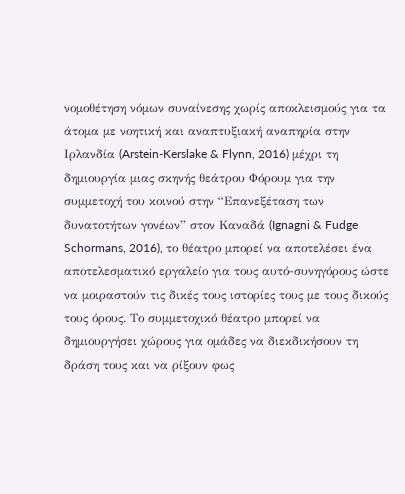νομοθέτηση νόμων συναίνεσης χωρίς αποκλεισμούς για τα άτομα με νοητική και αναπτυξιακή αναπηρία στην Ιρλανδία (Arstein-Kerslake & Flynn, 2016) μέχρι τη δημιουργία μιας σκηνής θεάτρου Φόρουμ για την συμμετοχή του κοινού στην “Επανεξέταση των δυνατοτήτων γονέων” στον Καναδά (Ignagni & Fudge Schormans, 2016), το θέατρο μπορεί να αποτελέσει ένα αποτελεσματικό εργαλείο για τους αυτό-συνηγόρους ώστε να μοιραστούν τις δικές τους ιστορίες τους με τους δικούς τους όρους. Το συμμετοχικό θέατρο μπορεί να δημιουργήσει χώρους για ομάδες να διεκδικήσουν τη δράση τους και να ρίξουν φως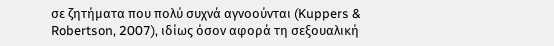σε ζητήματα που πολύ συχνά αγνοούνται (Kuppers & Robertson, 2007), ιδίως όσον αφορά τη σεξουαλική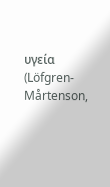υγεία (Löfgren-Mårtenson,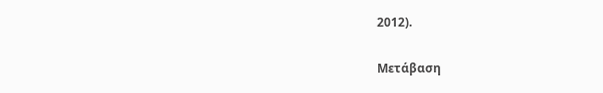2012).

Μετάβαση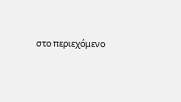στο περιεχόμενο